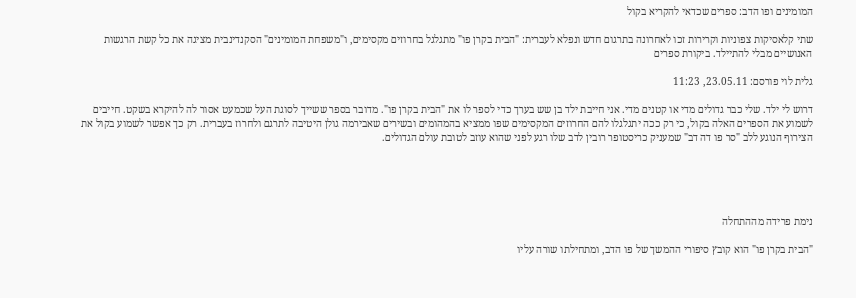המומינים ופו הדב: ספרים שכדאי להקריא בקול

שתי קלאסיקות צפוניות וקרירות זכו לאחרונה בתרגום חדש ונפלא לעברית: "הבית בקרן פו" מתגלגל בחרוזים מקסימים, ו"משפחת המומינים" הסקנדינבית מציגה את כל קשת הרגשות האנושיים מבלי להתיילד. ביקורת ספרים

גלית לוי פורסם: 23.05.11, 11:23

דרוש לי ילד. שלי כבר גדולים מדי או קטנים מדי. אני חייבת ילד בן שש בערך כדי לספר לו את "הבית בקרן פו". מדובר בספר ששייך לסוגת העל שכמעט אסור לה להיקרא בשקט. חייבים לשמוע את הספרים האלה בקול, כי רק ככה יתגלגלו להם החרוזים המקסימים שפו ממציא בהמהומים ובשירים שאבירמה גולן היטיבה לתרגם ולחרוז בעברית. רק כך אפשר לשמוע בקול את הצירוף הנוגע ללב "סר פו דה דב" שמעניק כריסטופר רובין לדב שלו רגע לפני שהוא עוזב לטובת עולם הגדולים.





נימת פרידה מההתחלה

"הבית בקרן פו" הוא קובץ סיפורי ההמשך של פו הדב, ומתחילתו שורה עליו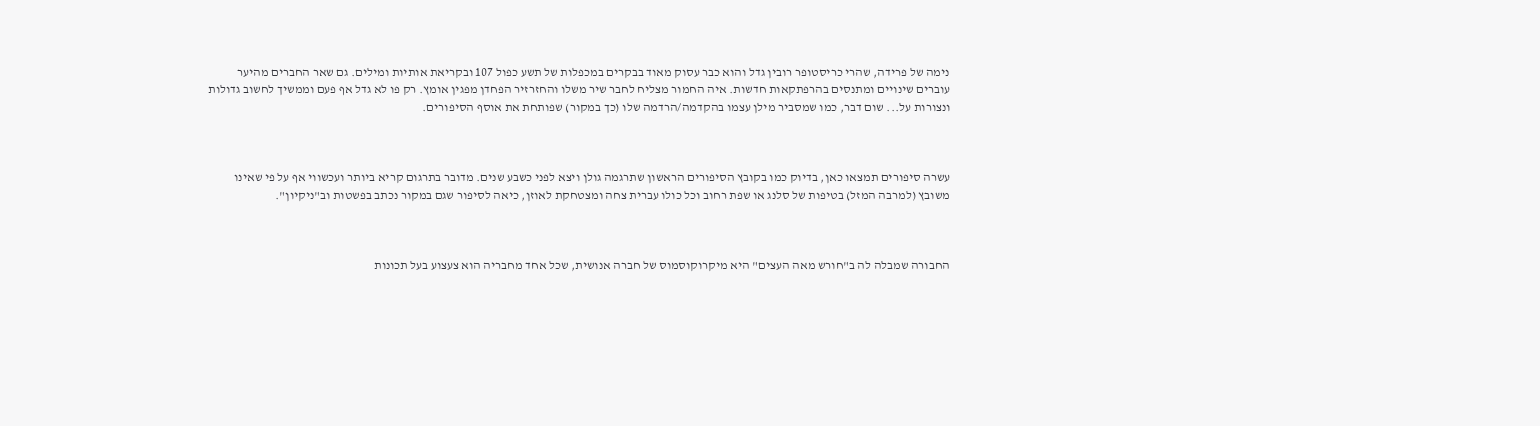נימה של פרידה, שהרי כריסטופר רובין גדל והוא כבר עסוק מאוד בבקרים במכפלות של תשע כפול 107 ובקריאת אותיות ומילים. גם שאר החברים מהיער עוברים שינויים ומתנסים בהרפתקאות חדשות. איה החמור מצליח לחבר שיר משלו והחזרזיר הפחדן מפגין אומץ. רק פו לא גדל אף פעם וממשיך לחשוב גדולות ונצורות על... שום דבר, כמו שמסביר מילן עצמו בהקדמה/הרדמה שלו (כך במקור) שפותחת את אוסף הסיפורים.



עשרה סיפורים תמצאו כאן, בדיוק כמו בקובץ הסיפורים הראשון שתרגמה גולן ויצא לפני כשבע שנים. מדובר בתרגום קריא ביותר ועכשווי אף על פי שאינו משובץ (למרבה המזל) בטיפות של סלנג או שפת רחוב וכל כולו עברית צחה ומצטחקת לאוזן, כיאה לסיפור שגם במקור נכתב בפשטות וב"ניקיון".



החבורה שמבלה לה ב"חורש מאה העצים" היא מיקרוקוסמוס של חברה אנושית, שכל אחד מחבריה הוא צעצוע בעל תכונות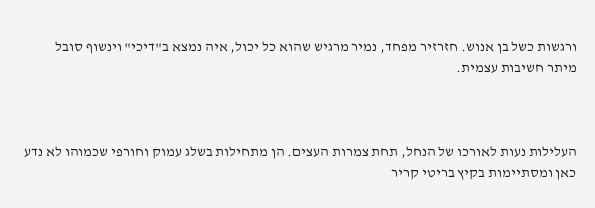ורגשות כשל בן אנוש. חזרזיר מפחד, נמיר מרגיש שהוא כל יכול, איה נמצא ב"דיכי" וינשוף סובל מיתר חשיבות עצמית.



העלילות נעות לאורכו של הנחל, תחת צמרות העצים. הן מתחילות בשלג עמוק וחורפי שכמוהו לא נדע כאן ומסתיימות בקיץ בריטי קריר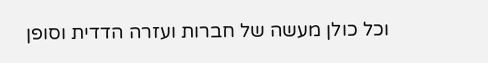וכל כולן מעשה של חברות ועזרה הדדית וסופן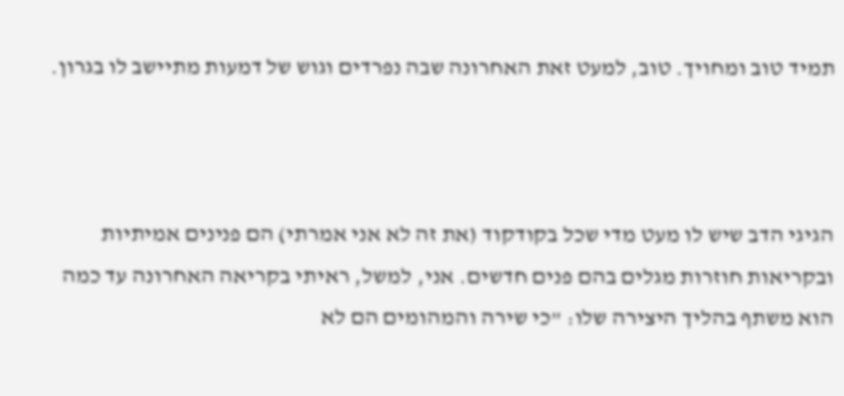תמיד טוב ומחויך. טוב, למעט זאת האחרונה שבה נפרדים וגוש של דמעות מתיישב לו בגרון.



הגיגי הדב שיש לו מעט מדי שכל בקודקוד (את זה לא אני אמרתי) הם פנינים אמיתיות ובקריאות חוזרות מגלים בהם פנים חדשים. אני, למשל, ראיתי בקריאה האחרונה עד כמה הוא משתף בהליך היצירה שלו: "כי שירה והמהומים הם לא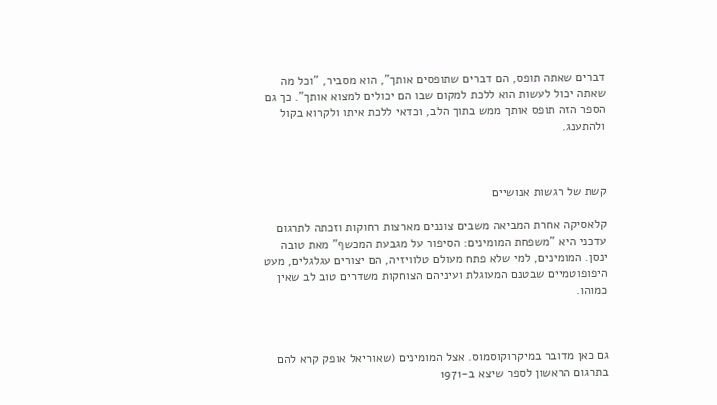דברים שאתה תופס, הם דברים שתופסים אותך", הוא מסביר, "וכל מה שאתה יכול לעשות הוא ללכת למקום שבו הם יכולים למצוא אותך". כך גם הספר הזה תופס אותך ממש בתוך הלב, וכדאי ללכת איתו ולקרוא בקול ולהתענג.



קשת של רגשות אנושיים

קלאסיקה אחרת המביאה משבים צוננים מארצות רחוקות וזכתה לתרגום עדכני היא "משפחת המומינים: הסיפור על מגבעת המכשף" מאת טובה ינסן. המומינים, למי שלא פתח מעולם טלוויזיה, הם יצורים עגלגלים, מעט היפופוטמיים שבטנם המעוגלת ועיניהם הצוחקות משדרים טוב לב שאין כמוהו.



גם כאן מדובר במיקרוקוסמוס. אצל המומינים (שאוריאל אופק קרא להם בתרגום הראשון לספר שיצא ב-1971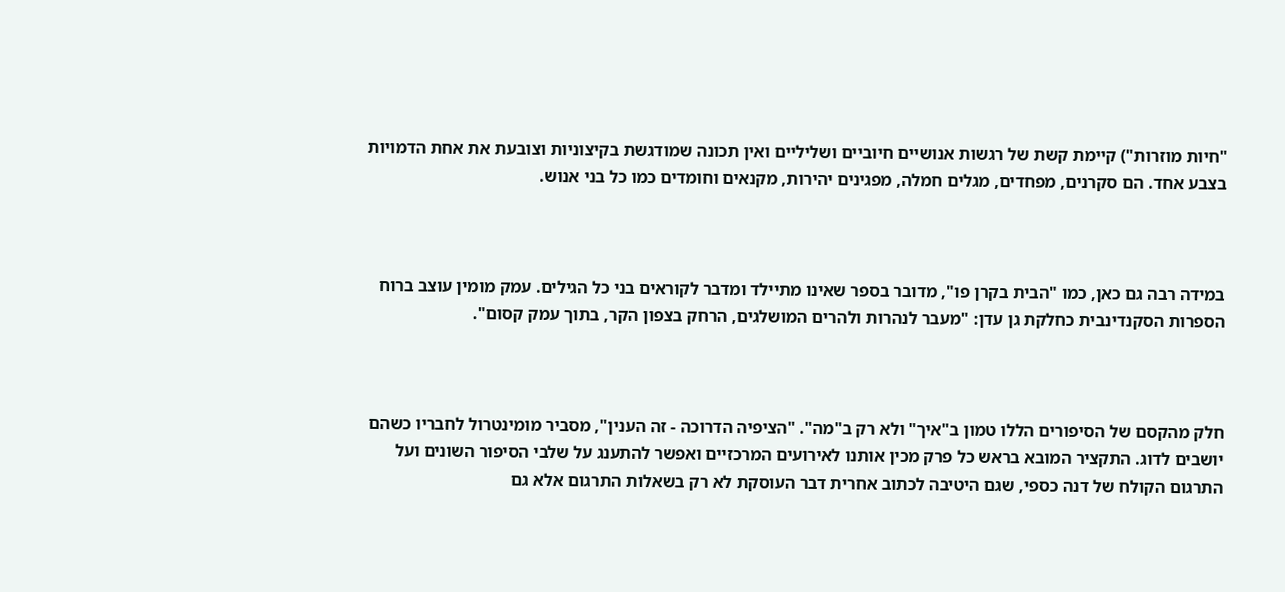"חיות מוזרות") קיימת קשת של רגשות אנושיים חיוביים ושליליים ואין תכונה שמודגשת בקיצוניות וצובעת את אחת הדמויות בצבע אחד. הם סקרנים, מפחדים, מגלים חמלה, מפגינים יהירות, מקנאים וחומדים כמו כל בני אנוש.



במידה רבה גם כאן, כמו "הבית בקרן פו", מדובר בספר שאינו מתיילד ומדבר לקוראים בני כל הגילים. עמק מומין עוצב ברוח הספרות הסקנדינבית כחלקת גן עדן: "מעבר לנהרות ולהרים המושלגים, הרחק בצפון הקר, בתוך עמק קסום".



חלק מהקסם של הסיפורים הללו טמון ב"איך" ולא רק ב"מה". "הציפיה הדרוכה - זה הענין", מסביר מומינטרול לחבריו כשהם יושבים לדוג. התקציר המובא בראש כל פרק מכין אותנו לאירועים המרכזיים ואפשר להתענג על שלבי הסיפור השונים ועל התרגום הקולח של דנה כספי, שגם היטיבה לכתוב אחרית דבר העוסקת לא רק בשאלות התרגום אלא גם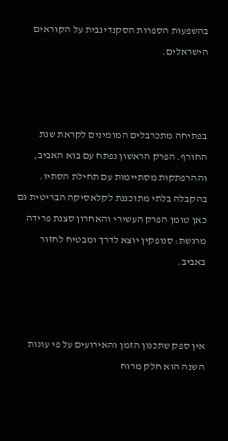בהשפעות הספרות הסקנדינבית על הקוראים הישראלים.



בפתיחה מתכרבלים המומינים לקראת שנת החורף. הפרק הראשון נפתח עם בוא האביב, וההרפתקות מסתיימות עם תחילת הסתיו. בהקבלה בלתי מתוכננת לקלאסיקה הבריטית גם כאן טומן הפרק העשירי והאחרון סצנת פרידה מרגשת: סנופקין יוצא לדרך ומבטיח לחזור באביב.



אין ספק שתכנון הזמן והאירועים על פי עונות השנה הוא חלק מרוח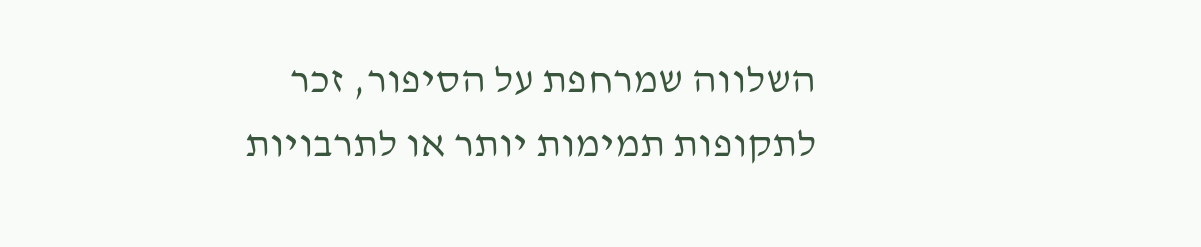השלווה שמרחפת על הסיפור, זכר לתקופות תמימות יותר או לתרבויות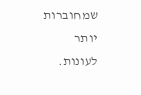שמחוברות יותר לעונות.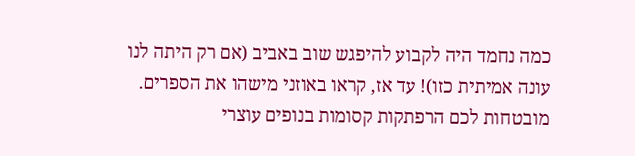כמה נחמד היה לקבוע להיפגש שוב באביב (אם רק היתה לנו עונה אמיתית כזו)! עד אז, קראו באוזני מישהו את הספרים. מובטחות לכם הרפתקות קסומות בנופים עוצרי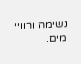נשימה ורוויי מים.